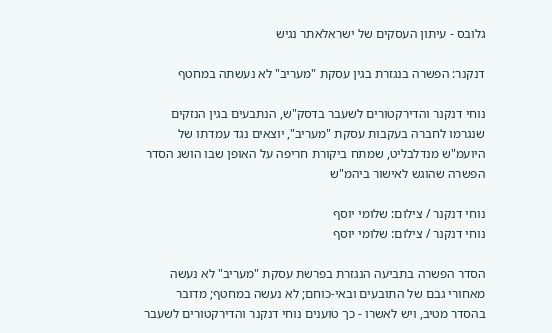גלובס - עיתון העסקים של ישראלאתר נגיש

דנקנר: הפשרה בנגזרת בגין עסקת "מעריב" לא נעשתה במחטף

נוחי דנקנר והדירקטורים לשעבר בדסק"ש, הנתבעים בגין הנזקים שנגרמו לחברה בעקבות עסקת "מעריב", יוצאים נגד עמדתו של היועמ"ש מנדלבליט, שמתח ביקורת חריפה על האופן שבו הושג הסדר הפשרה שהוגש לאישור ביהמ"ש

נוחי דנקנר / צילום: שלומי יוסף
נוחי דנקנר / צילום: שלומי יוסף

הסדר הפשרה בתביעה הנגזרת בפרשת עסקת "מעריב" לא נעשה מאחורי גבם של התובעים ובאי-כוחם; לא נעשה במחטף; מדובר בהסדר מטיב, ויש לאשרו - כך טוענים נוחי דנקנר והדירקטורים לשעבר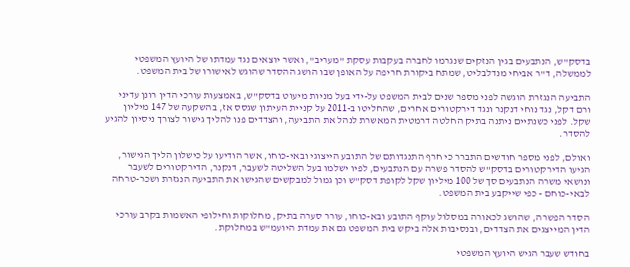בדסק"ש, הנתבעים בגין הנזקים שנגרמו לחברה בעקבות עסקת "מעריב", ואשר יוצאים נגד עמדתו של היועץ המשפטי לממשלה, ד"ר אביחי מנדלבליט, שמתח ביקורת חריפה על האופן שבו הושג ההסדר שהוגש לאישורו של בית המשפט.

התביעה הנגזרת הוגשה לפני מספר שנים לבית המשפט על-ידי בעל מניות מיעוט בדסק"ש, באמצעות עורכי הדין רונן עדיני ורם דקל, נגד נוחי דנקנר ונגד דירקטורים אחרים, שהחליטו ב-2011 על קניית העיתון שגסס אז, בהשקעה של 147 מיליון שקל. לפני כשנתיים ניתנה בתיק החלטה דרמטית המאשרת לנהל את התביעה, והצדדים פנו להליך גישור לצורך ניסיון להגיע להסדר.

ואולם, לפני מספר חודשים התברר כי חרף התנגדותם של התובע הייצוגי ובאי-כוחו, אשר הודיעו על כישלון הליך הגישור, הגיעו הדירקטורים בדסק"ש להסדר פשרה עם הנתבעים, לפיו ישלמו בעל השליטה לשעבר, דנקנר, הדירקטורים לשעבר ונושאי משרה הנתבעים סך של 100 מיליון שקל לקופת דסק"ש וכן גמול למבקשים שהגישו את התביעה הנגזרת ושכר-טרחה לבאי-כוחם - כפי שייקבע בית המשפט.

הסדר הפשרה, שהושג לכאורה במסלול עוקף התובע ובא-כוחו, עורר סערה בתיק, מחלוקות וחילופי האשמות בקרב עורכי הדין המייצגים את הצדדים, ובנסיבות אלה ביקש בית המשפט גם את עמדת היועמ"ש במחלוקת.

בחודש שעבר הגיש היועץ המשפטי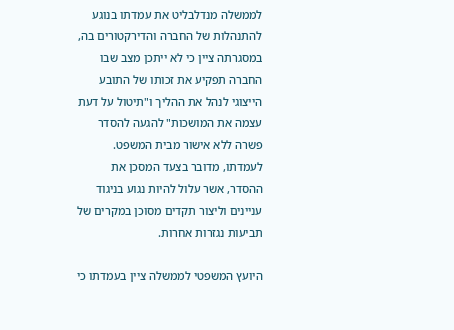לממשלה מנדלבליט את עמדתו בנוגע להתנהלות של החברה והדירקטורים בה, במסגרתה ציין כי לא ייתכן מצב שבו החברה תפקיע את זכותו של התובע הייצוגי לנהל את ההליך ו"תיטול על דעת עצמה את המושכות" להגעה להסדר פשרה ללא אישור מבית המשפט. לעמדתו, מדובר בצעד המסכן את ההסדר, אשר עלול להיות נגוע בניגוד עניינים וליצור תקדים מסוכן במקרים של תביעות נגזרות אחרות.

היועץ המשפטי לממשלה ציין בעמדתו כי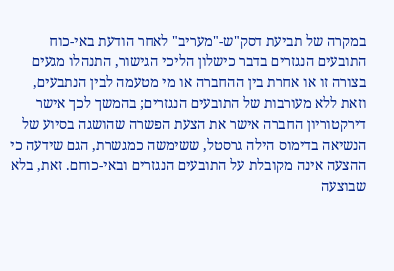במקרה של תביעת דסק"ש-"מעריב" לאחר הודעת באי-כוח התובעים הנגזרים בדבר כישלון הליכי הגישור, התנהלו מגעים בצורה זו או אחרת בין ההחברה או מי מטעמה לבין הנתבעים, וזאת ללא מעורבות של התובעים הנגזרים; בהמשך לכך אישר דירקטוריון החברה אישר את הצעת הפשרה שהושגה בסיוע של הנשיאה בדימוס הילה גרסטל, ששימשה כמגשרת, הגם שידעה כי ההצעה אינה מקובלת על התובעים הנגזרים ובאי-כוחם. זאת, בלא שבוצעה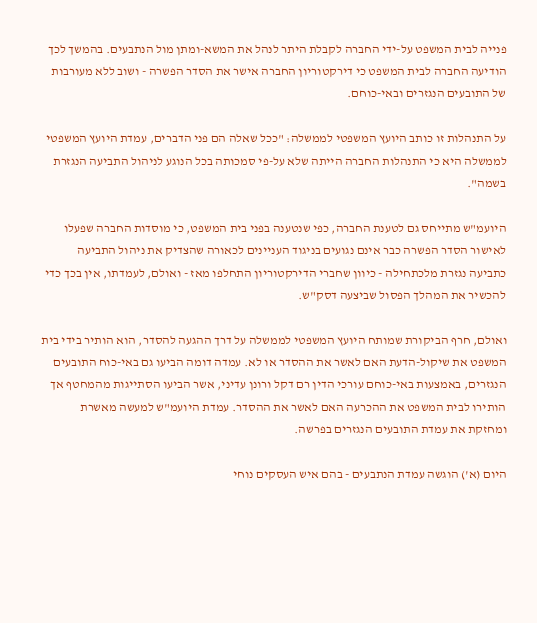פנייה לבית המשפט על-ידי החברה לקבלת היתר לנהל את המשא-ומתן מול הנתבעים. בהמשך לכך הודיעה החברה לבית המשפט כי דירקטוריון החברה אישר את הסדר הפשרה - ושוב ללא מעורבות של התובעים הנגזרים ובאי-כוחם.

על התנהלות זו כותב היועץ המשפטי לממשלה: "ככל שאלה הם פני הדברים, עמדת היועץ המשפטי לממשלה היא כי התנהלות החברה הייתה שלא על-פי סמכותה בכל הנוגע לניהול התביעה הנגזרת בשמה".

היועמ"ש מתייחס גם לטענת החברה, כפי שנטענה בפני בית המשפט, כי מוסדות החברה שפעלו לאישור הסדר הפשרה כבר אינם נגועים בניגוד העניינים לכאורה שהצדיק את ניהול התביעה כתביעה נגזרת מלכתחילה - כיוון שחברי הדירקטוריון התחלפו מאז - ואולם, לעמדתו, אין בכך כדי להכשיר את המהלך הפסול שביצעה דסק"ש.

ואולם, חרף הביקורת שמותח היועץ המשפטי לממשלה על דרך ההגעה להסדר, הוא הותיר בידי בית המשפט את שיקול-הדעת האם לאשר את ההסדר או לא. עמדה דומה הביעו גם באי-כוח התובעים הנגזרים, באמצעות באי-כוחם עורכי הדין רם דקל ורונן עדיני, אשר הביעו הסתייגות מהמחטף אך הותירו לבית המשפט את ההכרעה האם לאשר את ההסדר. עמדת היועמ"ש למעשה מאשרת ומחזקת את עמדת התובעים הנגזרים בפרשה.

היום (א') הוגשה עמדת הנתבעים - בהם איש העסקים נוחי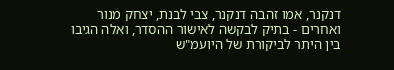דנקנר, אמו זהבה דנקנר, צבי לבנת, יצחק מנור ואחרים - בתיק לבקשה לאישור ההסדר, ואלה הגיבו בין היתר לביקורת של היועמ"ש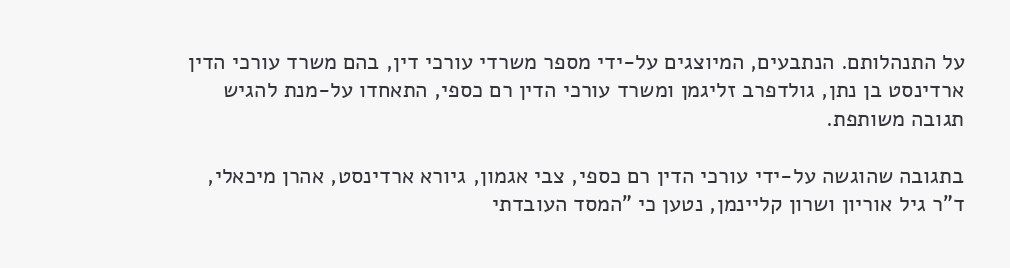על התנהלותם. הנתבעים, המיוצגים על-ידי מספר משרדי עורכי דין, בהם משרד עורכי הדין ארדינסט בן נתן, גולדפרב זליגמן ומשרד עורכי הדין רם כספי, התאחדו על-מנת להגיש תגובה משותפת.

בתגובה שהוגשה על-ידי עורכי הדין רם כספי, צבי אגמון, גיורא ארדינסט, אהרן מיכאלי, ד"ר גיל אוריון ושרון קליינמן, נטען כי "המסד העובדתי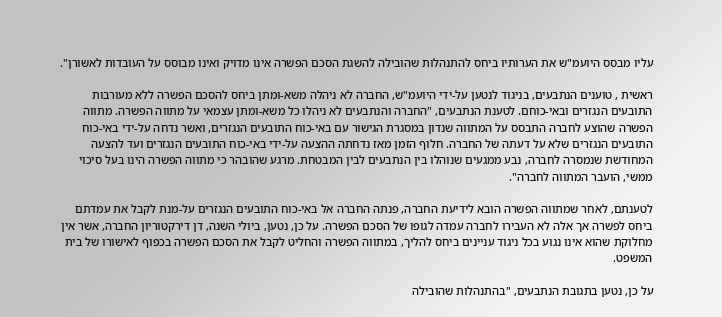עליו מבסס היועמ"ש את הערותיו ביחס להתנהלות שהובילה להשגת הסכם הפשרה אינו מדויק ואינו מבוסס על העובדות לאשורן".

ראשית , טוענים הנתבעים, בניגוד לנטען על-ידי היועמ"ש, החברה לא ניהלה משא-ומתן ביחס להסכם הפשרה ללא מעורבות התובעים הנגזרים ובאי-כוחם. לטענת הנתבעים, "החברה והנתבעים לא ניהלו כל משא-ומתן עצמאי על מתווה הפשרה. מתווה הפשרה שהוצע לחברה התבסס על המתווה שנדון במסגרת הגישור עם באי-כוח התובעים הנגזרים, ואשר נדחה על-ידי באי-כוח התובעים הנגזרים שלא על דעתה של החברה. חלוף הזמן מאז נדחתה ההצעה על-ידי באי-כוח התובעים הנגזרים ועד להצעה המחודשת שנמסרה לחברה, נבע ממגעים שנוהלו בין הנתבעים לבין המבטחת. מרגע שהובהר כי מתווה הפשרה הינו בעל סיכוי ממשי, הועבר המתווה לחברה".

לטענתם, לאחר שמתווה הפשרה הובא לידיעת החברה, פנתה החברה אל באי-כוח התובעים הנגזרים על-מנת לקבל את עמדתם ביחס לפשרה אך אלה לא העבירו לחברה עמדה לגופו של הסכם הפשרה. על כן, נטען, ביולי השנה, דן דירקטוריון החברה, אשר אין מחלוקת שהוא אינו נגוע בכל ניגוד עניינים ביחס להליך, במתווה הפשרה והחליט לקבל את הסכם הפשרה בכפוף לאישורו של בית המשפט.

על כן, נטען בתגובת הנתבעים, "בהתנהלות שהובילה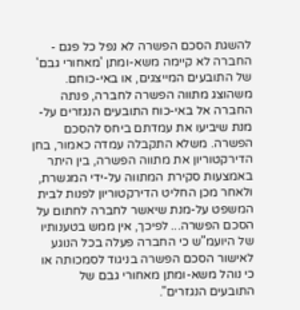להשגת הסכם הפשרה לא נפל כל פגם - החברה לא קיימה משא-ומתן 'מאחורי גבם' של התובעים המייצגים, או באי-כוחם. משהוצג מתווה הפשרה לחברה, פנתה החברה אל באי-כוח התובעים הנגזרים על-מנת שיביעו את עמדתם ביחס להסכם הפשרה. משלא התקבלה עמדה כאמור, בחן הדירקטוריון את מתווה הפשרה, בין היתר באמצעות סקירת המתווה על-ידי המגשרת, ולאחר מכן החליט הדירקטוריון לפנות לבית המשפט על-מנת שיאשר לחברה לחתום על הסכם הפשרה... לפיכך, אין ממש בטענותיו של היועמ"ש כי החברה פעלה בכל הנוגע לאישור הסכם הפשרה בניגוד לסמכותה או כי נוהל משא-ומתן מאחורי גבם של התובעים הנגזרים".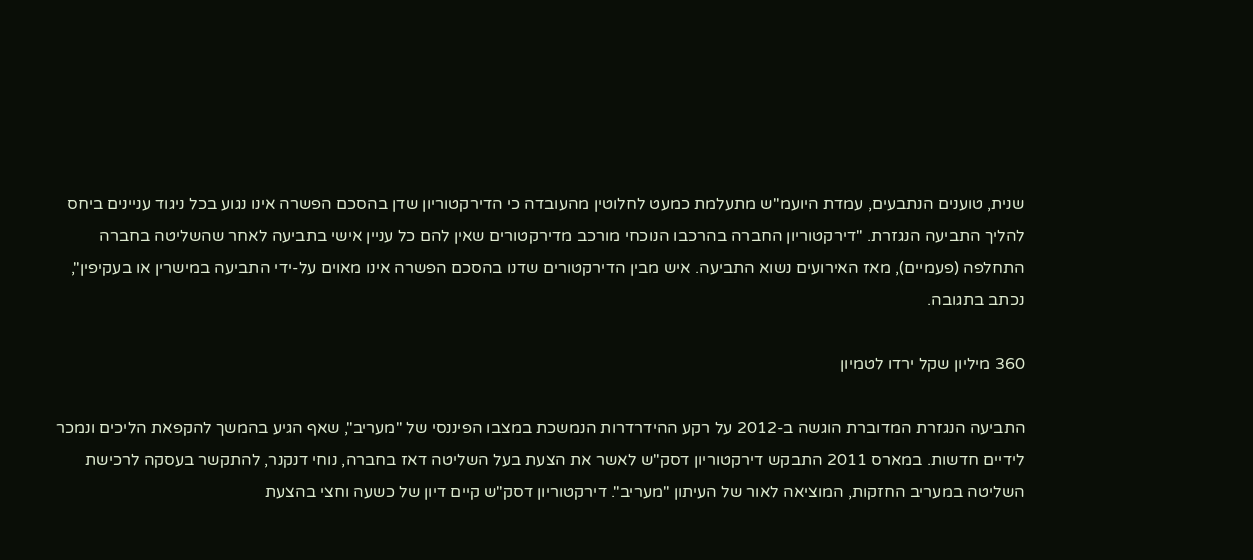שנית, טוענים הנתבעים, עמדת היועמ"ש מתעלמת כמעט לחלוטין מהעובדה כי הדירקטוריון שדן בהסכם הפשרה אינו נגוע בכל ניגוד עניינים ביחס להליך התביעה הנגזרת. "דירקטוריון החברה בהרכבו הנוכחי מורכב מדירקטורים שאין להם כל עניין אישי בתביעה לאחר שהשליטה בחברה התחלפה (פעמיים), מאז האירועים נשוא התביעה. איש מבין הדירקטורים שדנו בהסכם הפשרה אינו מאוים על-ידי התביעה במישרין או בעקיפין", נכתב בתגובה.

360 מיליון שקל ירדו לטמיון

התביעה הנגזרת המדוברת הוגשה ב-2012 על רקע ההידרדרות הנמשכת במצבו הפיננסי של "מעריב", שאף הגיע בהמשך להקפאת הליכים ונמכר לידיים חדשות. במארס 2011 התבקש דירקטוריון דסק"ש לאשר את הצעת בעל השליטה דאז בחברה, נוחי דנקנר, להתקשר בעסקה לרכישת השליטה במעריב החזקות, המוציאה לאור של העיתון "מעריב". דירקטוריון דסק"ש קיים דיון של כשעה וחצי בהצעת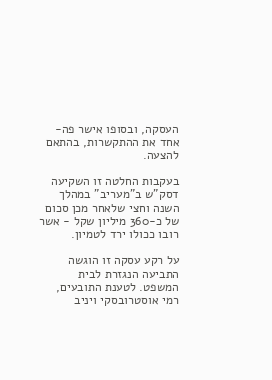העסקה, ובסופו אישר פה-אחד את ההתקשרות, בהתאם להצעה.

בעקבות החלטה זו השקיעה דסק"ש ב"מעריב" במהלך השנה וחצי שלאחר מכן סכום של כ-360 מיליון שקל - אשר רובו ככולו ירד לטמיון.

על רקע עסקה זו הוגשה התביעה הנגזרת לבית המשפט. לטענת התובעים, רמי אוסטרובסקי ויניב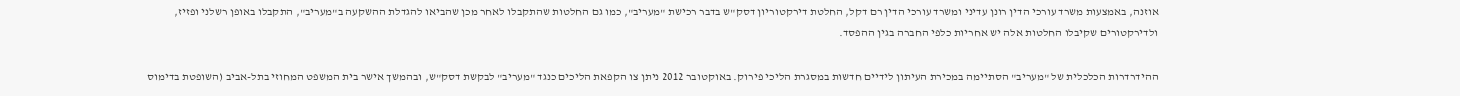אוזנה, באמצעות משרד עורכי הדין רונן עדיני ומשרד עורכי הדין רם דקל, החלטת דירקטוריון דסק"ש בדבר רכישת "מעריב", כמו גם החלטות שהתקבלו לאחר מכן שהביאו להגדלת ההשקעה ב"מעריב", התקבלו באופן רשלני ופזיז, ולדירקטורים שקיבלו החלטות אלה יש אחריות כלפי החברה בגין ההפסד.

ההידרדרות הכלכלית של "מעריב" הסתיימה במכירת העיתון לידיים חדשות במסגרת הליכי פירוק. באוקטובר 2012 ניתן צו הקפאת הליכים כנגד "מעריב" לבקשת דסק"ש, ובהמשך אישר בית המשפט המחוזי בתל-אביב (השופטת בדימוס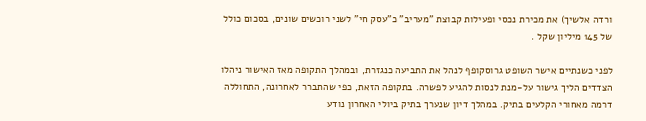ורדה אלשיך) את מכירת נכסי ופעילות קבוצת "מעריב" כ"עסק חי" לשני רוכשים שונים, בסכום כולל של 145 מיליון שקל .

לפני כשנתיים אישר השופט גרוסקופף לנהל את התביעה כנגזרת, ובמהלך התקופה מאז האישור ניהלו הצדדים הליך גישור על-מנת לנסות להגיע לפשרה. בתקופה הזאת, כפי שהתברר לאחרונה, התחוללה דרמה מאחורי הקלעים בתיק. במהלך דיון שנערך בתיק ביולי האחרון נודע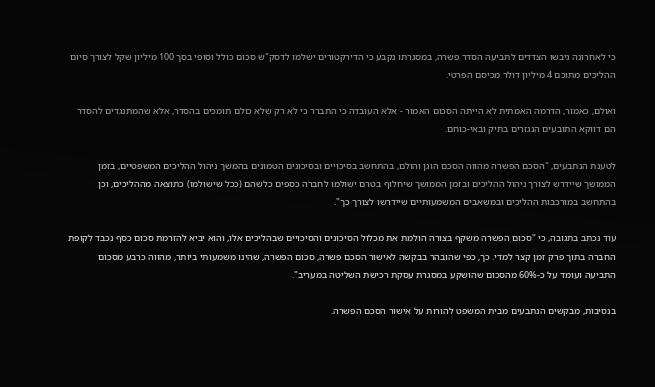כי לאחרונה גיבשו הצדדים לתביעה הסדר פשרה, במסגרתו נקבע כי הדירקטורים ישלמו לדסק"ש סכום כולל וסופי בסך 100 מיליון שקל לצורך סיום ההליכים מתוכם 4 מיליון דולר מכיסם הפרטי.

ואולם, כאמור, הדרמה האמתית לא הייתה הסכום האמור - אלא העובדה כי התברר כי לא רק שלא כולם תומכים בהסדר, אלא שהמתנגדים להסדר הם דווקא התובעים הנגזרים בתיק ובאי-כוחם.

לטענת הנתבעים, "הסכם הפשרה מהווה הסכם הוגן והולם, בהתחשב בסיכויים ובסיכונים הטמונים בהמשך ניהול ההליכים המשפטיים, בזמן הממושך שיידרש לצורך ניהול ההליכים ובזמן הממושך שיחלוף בטרם ישולמו לחברה כספים כלשהם (ככל שישולמו) כתוצאה מההליכים, וכן בהתחשב במורכבות ההליכים ובמשאבים המשמעותיים שיידרשו לצורך כך".

עוד נכתב בתגובה, כי "סכום הפשרה משקף בצורה הולמת את מכלול הסיכונים והסיכויים שבהליכים אלו, והוא יביא להזרמת סכום כסף נכבד לקופת החברה בתוך פרק זמן קצר למדי. כך, כפי שהובהר בבקשה לאישור הסכם פשרה, סכום הפשרה, שהינו משמעותי ביותר, מהווה כרבע מסכום התביעה ועומד על כ-60% מהסכום שהושקע במסגרת עסקת רכישת השליטה במעריב".

בנסיבות, מבקשים הנתבעים מבית המשפט להורות על אישור הסכם הפשרה.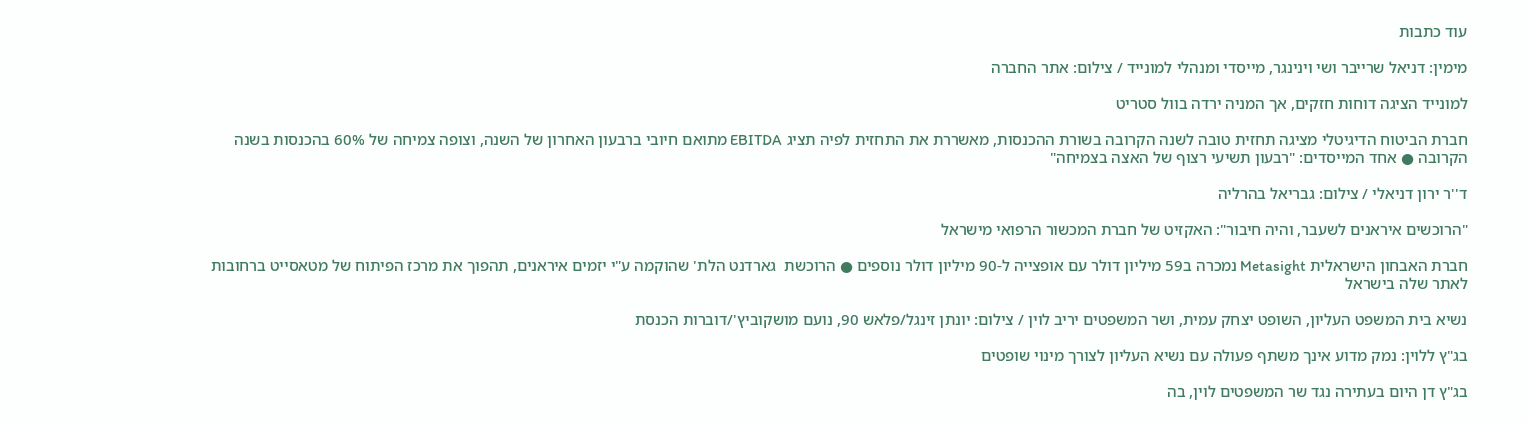עוד כתבות

מימין: דניאל שרייבר ושי וינינגר, מייסדי ומנהלי למונייד / צילום: אתר החברה

למונייד הציגה דוחות חזקים, אך המניה ירדה בוול סטריט

חברת הביטוח הדיגיטלי מציגה תחזית טובה לשנה הקרובה בשורת ההכנסות, מאשררת את התחזית לפיה תציג EBITDA מתואם חיובי ברבעון האחרון של השנה, וצופה צמיחה של 60% בהכנסות בשנה הקרובה ● אחד המייסדים: "רבעון תשיעי רצוף של האצה בצמיחה"

ד''ר ירון דניאלי / צילום: גבריאל בהרליה

"הרוכשים איראנים לשעבר, והיה חיבור": האקזיט של חברת המכשור הרפואי מישראל

חברת האבחון הישראלית Metasight נמכרה ב59 מיליון דולר עם אופצייה ל-90 מיליון דולר נוספים ● הרוכשת  גארדנט הלת' שהוקמה ע"י יזמים איראנים, תהפוך את מרכז הפיתוח של מטאסייט ברחובות לאתר שלה בישראל

נשיא בית המשפט העליון, השופט יצחק עמית, ושר המשפטים יריב לוין / צילום: יונתן זינגל/פלאש 90, נועם מושקוביץ'/דוברות הכנסת

בג"ץ ללוין: נמק מדוע אינך משתף פעולה עם נשיא העליון לצורך מינוי שופטים

בג"ץ דן היום בעתירה נגד שר המשפטים לוין, בה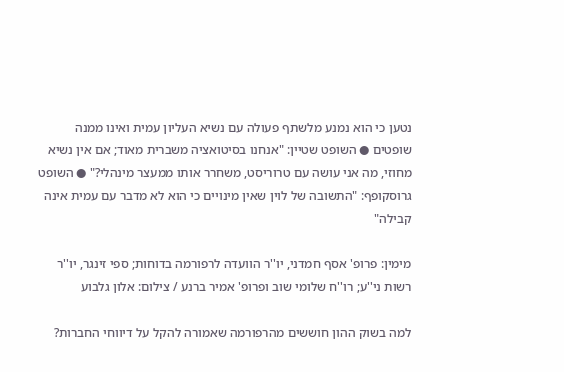נטען כי הוא נמנע מלשתף פעולה עם נשיא העליון עמית ואינו ממנה שופטים ● השופט שטיין: "אנחנו בסיטואציה משברית מאוד; אם אין נשיא מחוזי, מה אני עושה עם טרוריסט, משחרר אותו ממעצר מינהלי?" ● השופט גרוסקופף: "התשובה של לוין שאין מינויים כי הוא לא מדבר עם עמית אינה קבילה"

מימין: פרופ' אסף חמדני, יו''ר הוועדה לרפורמה בדוחות; ספי זינגר, יו''ר רשות ני''ע; רו''ח שלומי שוב ופרופ' אמיר ברנע / צילום: אלון גלבוע

למה בשוק ההון חוששים מהרפורמה שאמורה להקל על דיווחי החברות?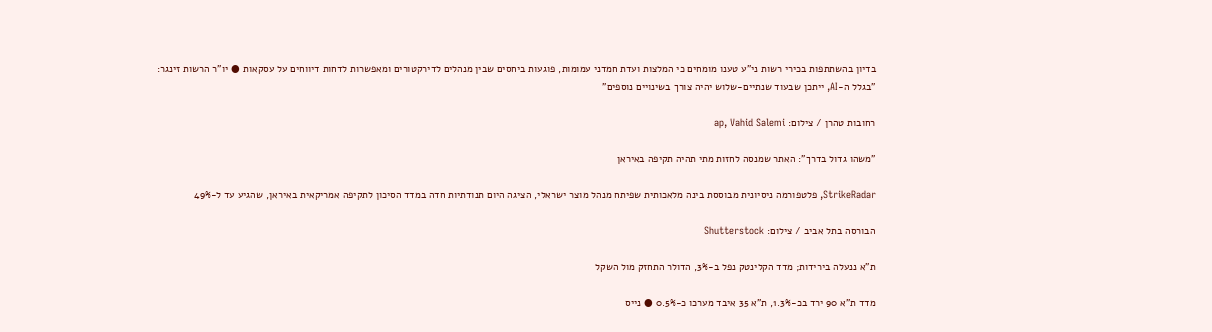בדיון בהשתתפות בכירי רשות ני"ע טענו מומחים כי המלצות ועדת חמדני עמומות, פוגעות ביחסים שבין מנהלים לדירקטורים ומאפשרות לדחות דיווחים על עסקאות ● יו"ר הרשות זינגר: "בגלל ה-AI, ייתכן שבעוד שנתיים-שלוש יהיה צורך בשינויים נוספים"

רחובות טהרן / צילום: ap, Vahid Salemi

"משהו גדול בדרך": האתר שמנסה לחזות מתי תהיה תקיפה באיראן

StrikeRadar, פלטפורמה ניסיונית מבוססת בינה מלאכותית שפיתח מנהל מוצר ישראלי, הציגה היום תנודתיות חדה במדד הסיכון לתקיפה אמריקאית באיראן, שהגיע עד ל-49%

הבורסה בתל אביב / צילום: Shutterstock

ת"א ננעלה בירידות; מדד הקלינטק נפל ב-3%, הדולר התחזק מול השקל

מדד ת"א 90 ירד בכ-1.3%, ת"א 35 איבד מערכו כ-0.5% ● נייס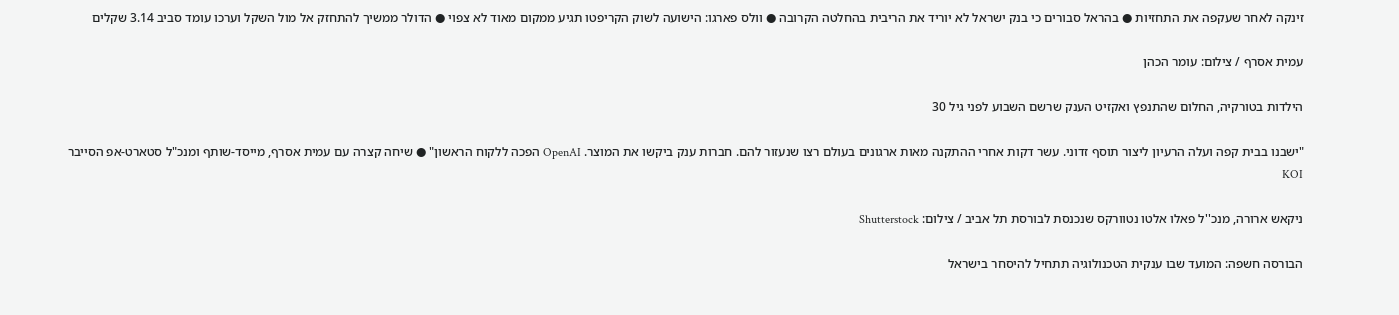זינקה לאחר שעקפה את התחזיות ● בהראל סבורים כי בנק ישראל לא יוריד את הריבית בהחלטה הקרובה ● וולס פארגו: הישועה לשוק הקריפטו תגיע ממקום מאוד לא צפוי ● הדולר ממשיך להתחזק אל מול השקל וערכו עומד סביב 3.14 שקלים

עמית אסרף / צילום: עומר הכהן

הילדות בטורקיה, החלום שהתנפץ ואקזיט הענק שרשם השבוע לפני גיל 30

"ישבנו בבית קפה ועלה הרעיון ליצור תוסף זדוני. עשר דקות אחרי ההתקנה מאות ארגונים בעולם רצו שנעזור להם. חברות ענק ביקשו את המוצר. OpenAI הפכה ללקוח הראשון" ● שיחה קצרה עם עמית אסרף, מייסד-שותף ומנכ"ל סטארט-אפ הסייבר KOI

ניקאש ארורה, מנכ''ל פאלו אלטו נטוורקס שנכנסת לבורסת תל אביב / צילום: Shutterstock

הבורסה חשפה: המועד שבו ענקית הטכנולוגיה תתחיל להיסחר בישראל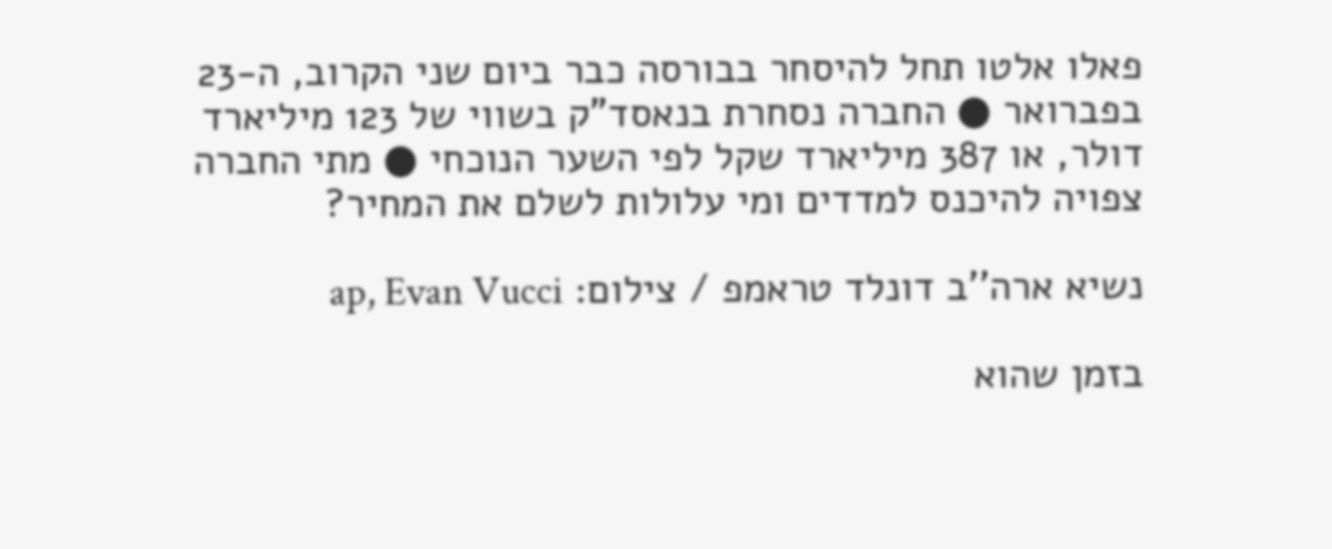פאלו אלטו תחל להיסחר בבורסה כבר ביום שני הקרוב, ה-23 בפברואר ● החברה נסחרת בנאסד"ק בשווי של 123 מיליארד דולר, או 387 מיליארד שקל לפי השער הנוכחי ● מתי החברה צפויה להיכנס למדדים ומי עלולות לשלם את המחיר?

נשיא ארה''ב דונלד טראמפ / צילום: ap, Evan Vucci

בזמן שהוא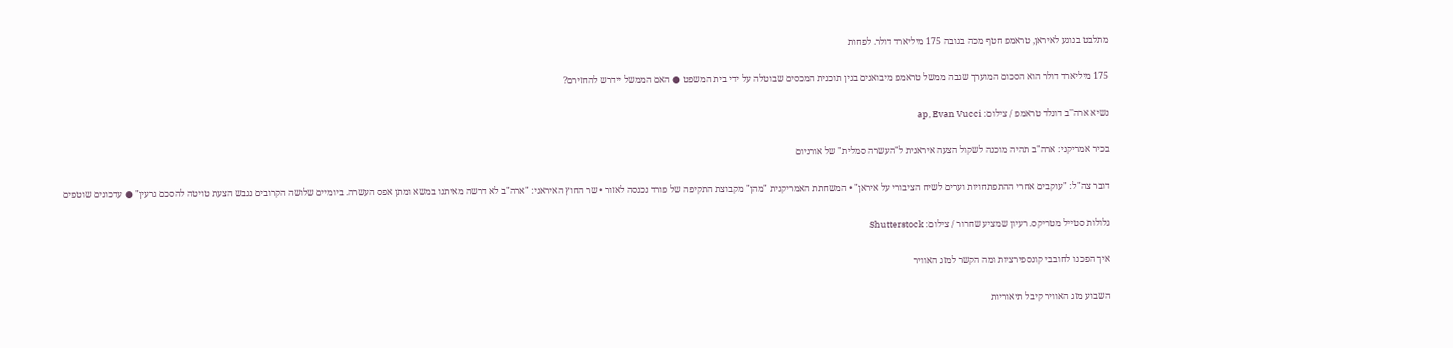מתלבט בנוגע לאיראן, טראמפ חטף מכה בגובה 175 מיליארד דולר. לפחות

175 מיליארד דולר הוא הסכום המוערך שגבה ממשל טראמפ מיבואנים בגין תוכנית המכסים שבוטלה על ידי בית המשפט ● האם הממשל יידרש להחזירם?

נשיא ארה''ב דונלד טראמפ / צילום: ap, Evan Vucci

בכיר אמריקני: ארה"ב תהיה מוכנה לשקול הצעה איראנית ל"העשרה סמלית" של אורניום

דובר צה"ל: "עוקבים אחרי ההתפתחויות וערים לשיח הציבורי על איראן" • המשחתת האמריקנית "מהן" מקבוצת התקיפה של פורד נכנסה לאזור • שר החוץ האיראני: "ארה"ב לא דרשה מאיתנו במשא ומתן אפס העשרה. ביומיים שלושה הקרובים נגבש הצעת טויטה להסכם גרעין" ● עדכונים שוטפים

גלולות סטייל מטריקס. רעיון שמציע שחרור / צילום: Shutterstock

איך הפכנו לחובבי קונספירציות ומה הקשר למזג האוויר

השבוע מזג האוויר קיבל תיאוריות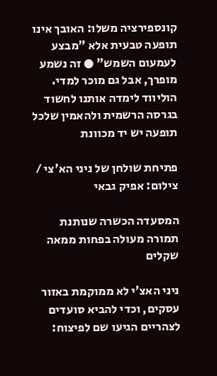קונספירציה משלו: האובך אינו תופעה טבעית אלא "מבצע לעמעום השמש" ● זה נשמע מופרך, אבל גם מוכר למדי. הוליווד לימדה אותנו לחשוד בגרסה הרשמית ולהאמין שלכל תופעה יש יד מכוונת

פתיחת שולחן של ניני הא'צי / צילום: אפיק גבאי

המסעדה הכשרה שנותנת תמורה מעולה בפחות ממאה שקלים

ניני האצ'י לא ממוקמת באזור עסקים, וכדי להביא סועדים לצהריים הגיעו שם לפיצוח: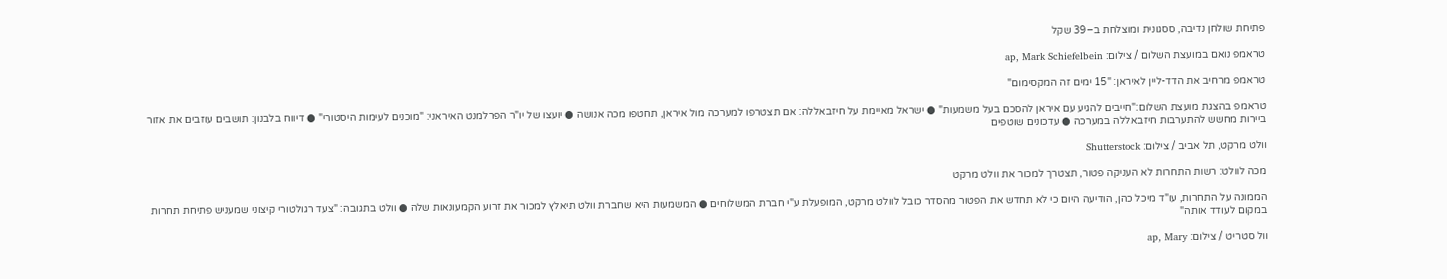פתיחת שולחן נדיבה, ססגונית ומוצלחת ב–39 שקל

טראמפ נואם במועצת השלום / צילום: ap, Mark Schiefelbein

טראמפ מרחיב את הדד-ליין לאיראן: "15 ימים זה המקסימום"

טראמפ בהצגת מועצת השלום:"חייבים להגיע עם איראן להסכם בעל משמעות" ● ישראל מאיימת על חיזבאללה: אם תצטרפו למערכה מול איראן, תחטפו מכה אנושה ● יועצו של יו"ר הפרלמנט האיראני: "מוכנים לעימות היסטורי" ● דיווח בלבנון: תושבים עוזבים את אזור ביירות מחשש להתערבות חיזבאללה במערכה ● עדכונים שוטפים

וולט מרקט, תל אביב / צילום: Shutterstock

מכה לוולט: רשות התחרות לא העניקה פטור, תצטרך למכור את וולט מרקט

הממונה על התחרות, עו"ד מיכל כהן, הודיעה היום כי לא תחדש את הפטור מהסדר כובל לוולט מרקט, המופעלת ע"י חברת המשלוחים ● המשמעות היא שחברת וולט תיאלץ למכור את זרוע הקמעונאות שלה ● וולט בתגובה: "צעד רגולטורי קיצוני שמעניש פתיחת תחרות במקום לעודד אותה"

וול סטריט / צילום: ap, Mary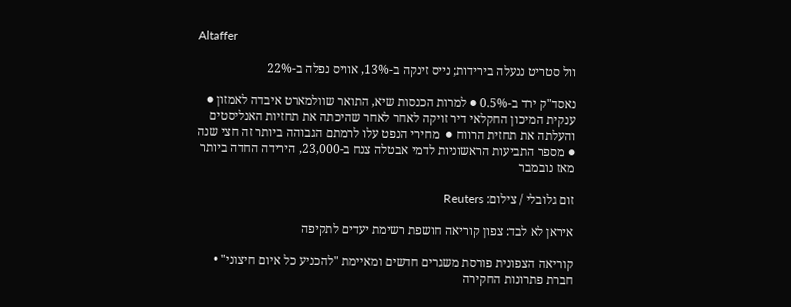Altaffer

וול סטריט ננעלה בירידות; נייס זינקה ב-13%, אוויס נפלה ב-22%

נאסד"ק ירד ב-0.5% ● למרות הכנסות שיא, התואר שוולמארט איבדה לאמזון ● ענקית המיכון החקלאי דיר זויקה לאחר לאחר שהיכתה את תחזיות האנליסטים והעלתה את תחזית הרווח ●  מחירי הנפט עלו לרמתם הגבוהה ביותר זה חצי שנה ● מספר התביעות הראשוניות לדמי אבטלה צנח ב-23,000, הירידה החדה ביותר מאז נובמבר

זום גלובלי / צילום: Reuters

איראן לא לבד: צפון קוריאה חושפת רשימת יעדים לתקיפה

קוריאה הצפונית פורסת משגרים חדשים ומאיימת "להכניע כל איום חיצוני" • חברת פתרונות החקירה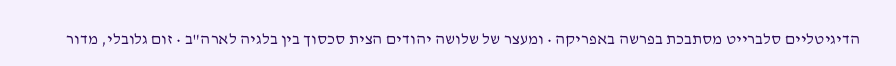הדיגיטליים סלברייט מסתבכת בפרשה באפריקה • ומעצר של שלושה יהודים הצית סכסוך בין בלגיה לארה"ב • זום גלובלי, מדור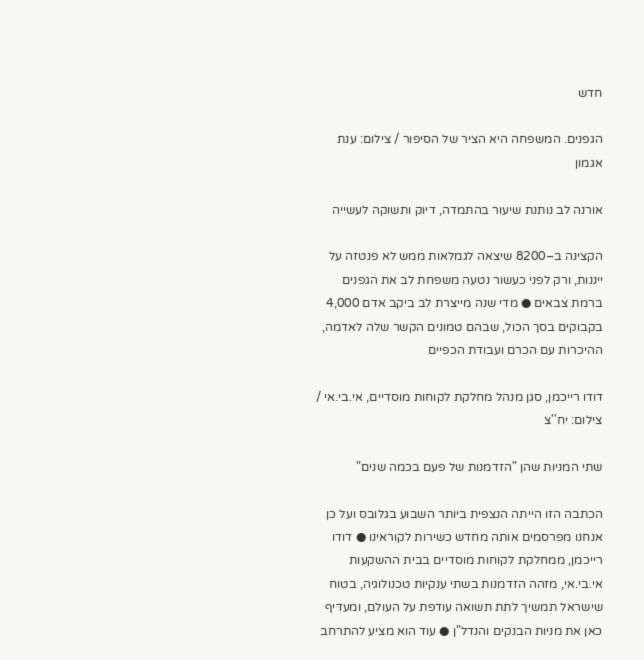חדש

הגפנים. המשפחה היא הציר של הסיפור / צילום: ענת אגמון

אורנה לב נותנת שיעור בהתמדה, דיוק ותשוקה לעשייה

הקצינה ב–8200 שיצאה לגמלאות ממש לא פנטזה על ייננות, ורק לפני כעשור נטעה משפחת לב את הגפנים ברמת צבאים ● מדי שנה מייצרת לב ביקב אדם 4,000 בקבוקים בסך הכול, שבהם טמונים הקשר שלה לאדמה, ההיכרות עם הכרם ועבודת הכפיים

דודו רייכמן, סגן מנהל מחלקת לקוחות מוסדיים, אי.בי.אי / צילום: יח''צ

שתי המניות שהן "הזדמנות של פעם בכמה שנים"

הכתבה הזו הייתה הנצפית ביותר השבוע בגלובס ועל כן אנחנו מפרסמים אותה מחדש כשירות לקוראינו ● דודו רייכמן, ממחלקת לקוחות מוסדיים בבית ההשקעות אי.בי.אי, מזהה הזדמנות בשתי ענקיות טכנולוגיה, בטוח שישראל תמשיך לתת תשואה עודפת על העולם, ומעדיף כאן את מניות הבנקים והנדל"ן ● עוד הוא מציע להתרחב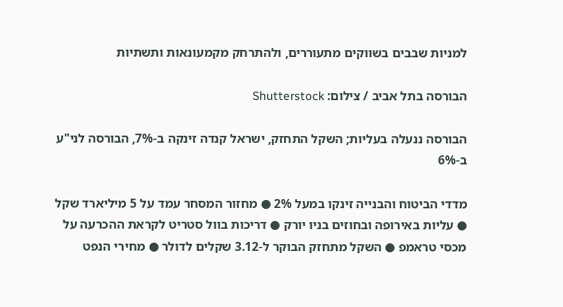למניות שבבים בשווקים מתעוררים, ולהתרחק מקמעונאות ותשתיות

הבורסה בתל אביב / צילום: Shutterstock

הבורסה ננעלה בעליות; השקל התחזק, ישראל קנדה זינקה ב-7%, הבורסה לני"ע ב-6%

מדדי הביטוח והבנייה זינקו במעל 2% ● מחזור המסחר עמד על 5 מיליארד שקל ● עליות באירופה ובחוזים בניו יורק ● דריכות בוול סטריט לקראת ההכרעה על מכסי טראמפ ● השקל מתחזק הבוקר ל-3.12 שקלים לדולר ● מחירי הנפט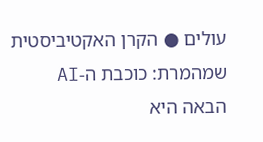עולים ● הקרן האקטיביסטית שמהמרת: כוכבת ה-AI הבאה היא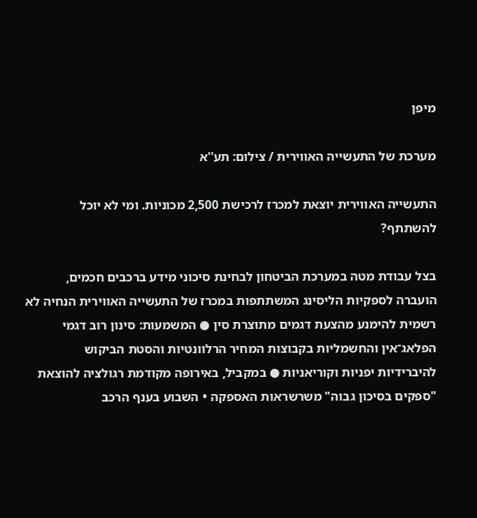מיפן

מערכת של התעשייה האווירית / צילום: תע''א

התעשייה האווירית יוצאת למכרז לרכישת 2,500 מכוניות. ומי לא יוכל להשתתף?

בצל עבודת מטה במערכת הביטחון לבחינת סיכוני מידע ברכבים חכמים, הועברה לספקיות הליסינג המשתתפות במכרז של התעשייה האווירית הנחיה לא רשמית להימנע מהצעת דגמים מתוצרת סין ● המשמעות: סינון רוב דגמי הפלאג־אין והחשמליות בקבוצות המחיר הרלוונטיות והסטת הביקוש להיברידיות יפניות וקוריאניות ● במקביל, באירופה מקודמת רגולציה להוצאת "ספקים בסיכון גבוה" משרשראות האספקה • השבוע בענף הרכב